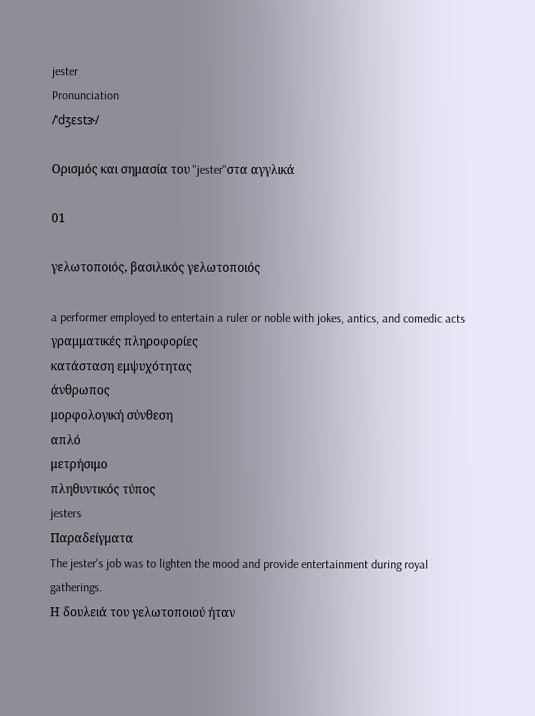jester
Pronunciation
/ˈdʒɛstɝ/

Ορισμός και σημασία του "jester"στα αγγλικά

01

γελωτοποιός, βασιλικός γελωτοποιός

a performer employed to entertain a ruler or noble with jokes, antics, and comedic acts
γραμματικές πληροφορίες
κατάσταση εμψυχότητας
άνθρωπος
μορφολογική σύνθεση
απλό
μετρήσιμο
πληθυντικός τύπος
jesters
Παραδείγματα
The jester's job was to lighten the mood and provide entertainment during royal gatherings.
Η δουλειά του γελωτοποιού ήταν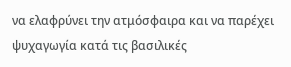να ελαφρύνει την ατμόσφαιρα και να παρέχει ψυχαγωγία κατά τις βασιλικές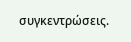συγκεντρώσεις.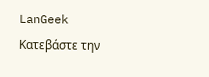LanGeek
Κατεβάστε την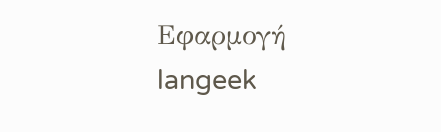Εφαρμογή
langeek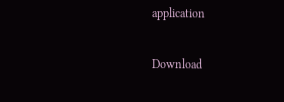application

Download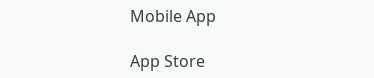Mobile App

App Store